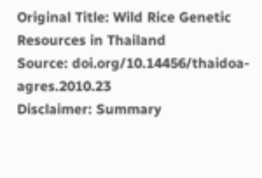Original Title: Wild Rice Genetic Resources in Thailand
Source: doi.org/10.14456/thaidoa-agres.2010.23
Disclaimer: Summary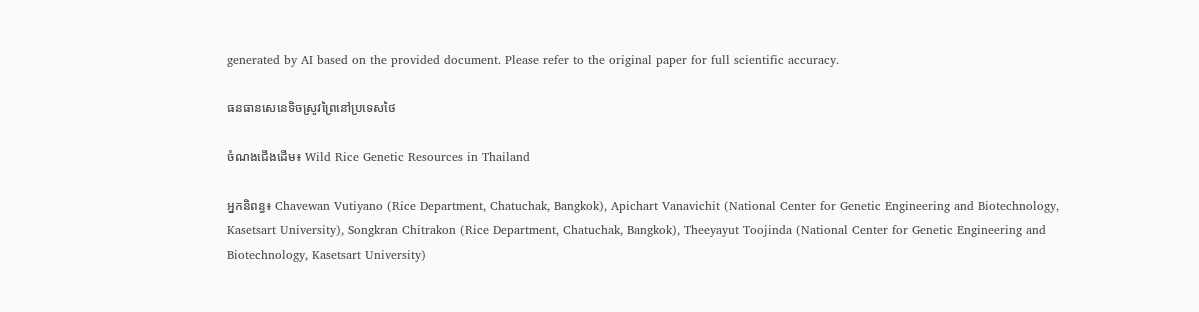generated by AI based on the provided document. Please refer to the original paper for full scientific accuracy.

ធនធានសេនេទិចស្រូវព្រៃនៅប្រទេសថៃ

ចំណងជើងដើម៖ Wild Rice Genetic Resources in Thailand

អ្នកនិពន្ធ៖ Chavewan Vutiyano (Rice Department, Chatuchak, Bangkok), Apichart Vanavichit (National Center for Genetic Engineering and Biotechnology, Kasetsart University), Songkran Chitrakon (Rice Department, Chatuchak, Bangkok), Theeyayut Toojinda (National Center for Genetic Engineering and Biotechnology, Kasetsart University)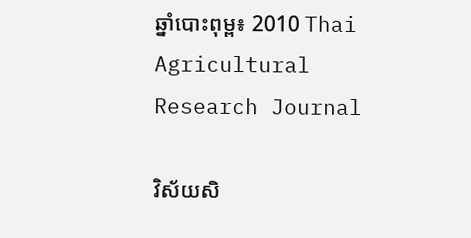ឆ្នាំបោះពុម្ព៖ 2010 Thai Agricultural Research Journal

វិស័យសិ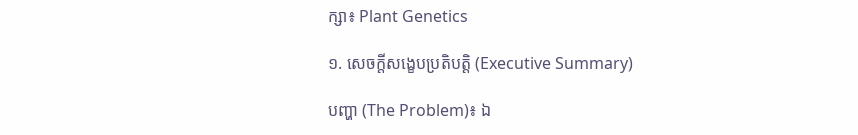ក្សា៖ Plant Genetics

១. សេចក្តីសង្ខេបប្រតិបត្តិ (Executive Summary)

បញ្ហា (The Problem)៖ ឯ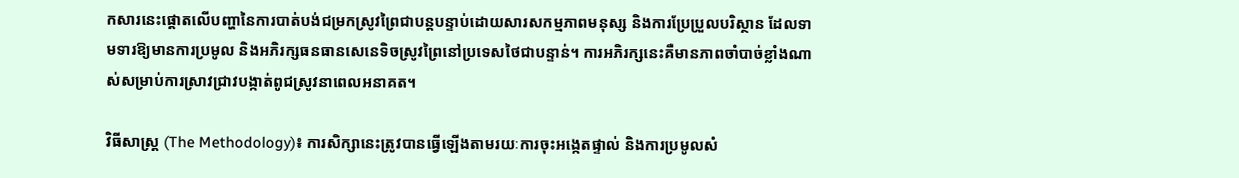កសារនេះផ្តោតលើបញ្ហានៃការបាត់បង់ជម្រកស្រូវព្រៃជាបន្តបន្ទាប់ដោយសារសកម្មភាពមនុស្ស និងការប្រែប្រួលបរិស្ថាន ដែលទាមទារឱ្យមានការប្រមូល និងអភិរក្សធនធានសេនេទិចស្រូវព្រៃនៅប្រទេសថៃជាបន្ទាន់។ ការអភិរក្សនេះគឺមានភាពចាំបាច់ខ្លាំងណាស់សម្រាប់ការស្រាវជ្រាវបង្កាត់ពូជស្រូវនាពេលអនាគត។

វិធីសាស្ត្រ (The Methodology)៖ ការសិក្សានេះត្រូវបានធ្វើឡើងតាមរយៈការចុះអង្កេតផ្ទាល់ និងការប្រមូលសំ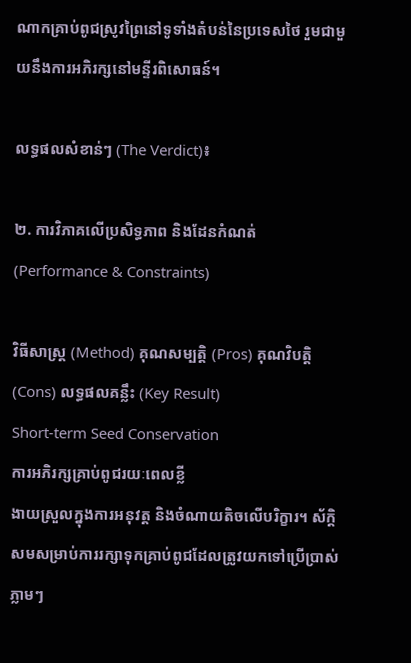ណាកគ្រាប់ពូជស្រូវព្រៃនៅទូទាំងតំបន់នៃប្រទេសថៃ រួមជាមួយនឹងការអភិរក្សនៅមន្ទីរពិសោធន៍។

លទ្ធផលសំខាន់ៗ (The Verdict)៖

២. ការវិភាគលើប្រសិទ្ធភាព និងដែនកំណត់ (Performance & Constraints)

វិធីសាស្ត្រ (Method) គុណសម្បត្តិ (Pros) គុណវិបត្តិ (Cons) លទ្ធផលគន្លឹះ (Key Result)
Short-term Seed Conservation
ការអភិរក្សគ្រាប់ពូជរយៈពេលខ្លី
ងាយស្រួលក្នុងការអនុវត្ត និងចំណាយតិចលើបរិក្ខារ។ ស័ក្តិសមសម្រាប់ការរក្សាទុកគ្រាប់ពូជដែលត្រូវយកទៅប្រើប្រាស់ភ្លាមៗ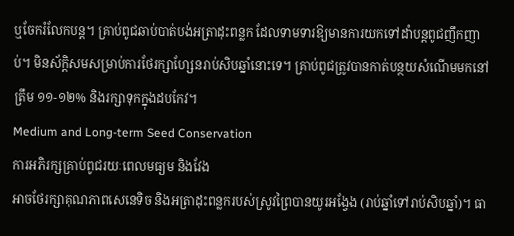ឬចែករំលែកបន្ត។ គ្រាប់ពូជឆាប់បាត់បង់អត្រាដុះពន្លក ដែលទាមទារឱ្យមានការយកទៅដាំបន្តពូជញឹកញាប់។ មិនស័ក្តិសមសម្រាប់ការថែរក្សាហ្សែនរាប់សិបឆ្នាំនោះទេ។ គ្រាប់ពូជត្រូវបានកាត់បន្ថយសំណើមមកនៅត្រឹម ១១-១២% និងរក្សាទុកក្នុងដបកែវ។
Medium and Long-term Seed Conservation
ការអភិរក្សគ្រាប់ពូជរយៈពេលមធ្យម និងវែង
អាចថែរក្សាគុណភាពសេនេទិច និងអត្រាដុះពន្លករបស់ស្រូវព្រៃបានយូរអង្វែង (រាប់ឆ្នាំទៅរាប់សិបឆ្នាំ)។ ធា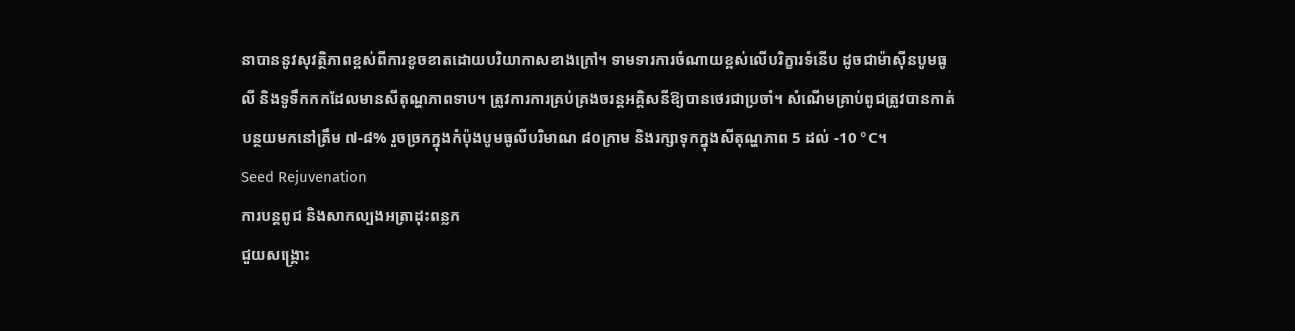នាបាននូវសុវត្ថិភាពខ្ពស់ពីការខូចខាតដោយបរិយាកាសខាងក្រៅ។ ទាមទារការចំណាយខ្ពស់លើបរិក្ខារទំនើប ដូចជាម៉ាស៊ីនបូមធូលី និងទូទឹកកកដែលមានសីតុណ្ហភាពទាប។ ត្រូវការការគ្រប់គ្រងចរន្តអគ្គិសនីឱ្យបានថេរជាប្រចាំ។ សំណើមគ្រាប់ពូជត្រូវបានកាត់បន្ថយមកនៅត្រឹម ៧-៨% រួចច្រកក្នុងកំប៉ុងបូមធូលីបរិមាណ ៨០ក្រាម និងរក្សាទុកក្នុងសីតុណ្ហភាព 5 ដល់ -10 °C។
Seed Rejuvenation
ការបន្តពូជ និងសាកល្បងអត្រាដុះពន្លក
ជួយសង្គ្រោះ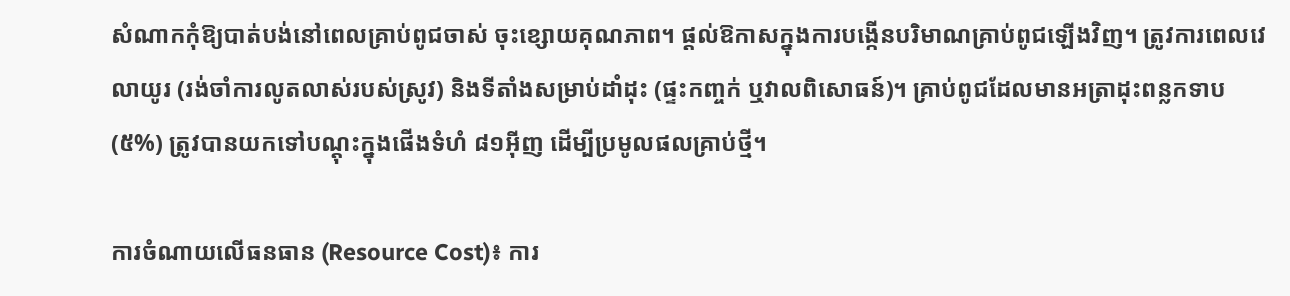សំណាកកុំឱ្យបាត់បង់នៅពេលគ្រាប់ពូជចាស់ ចុះខ្សោយគុណភាព។ ផ្តល់ឱកាសក្នុងការបង្កើនបរិមាណគ្រាប់ពូជឡើងវិញ។ ត្រូវការពេលវេលាយូរ (រង់ចាំការលូតលាស់របស់ស្រូវ) និងទីតាំងសម្រាប់ដាំដុះ (ផ្ទះកញ្ចក់ ឬវាលពិសោធន៍)។ គ្រាប់ពូជដែលមានអត្រាដុះពន្លកទាប (៥%) ត្រូវបានយកទៅបណ្តុះក្នុងផើងទំហំ ៨១អ៊ីញ ដើម្បីប្រមូលផលគ្រាប់ថ្មី។

ការចំណាយលើធនធាន (Resource Cost)៖ ការ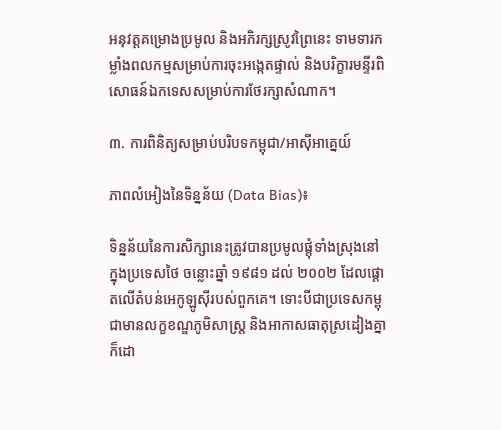អនុវត្តគម្រោងប្រមូល និងអភិរក្សស្រូវព្រៃនេះ ទាមទារកម្លាំងពលកម្មសម្រាប់ការចុះអង្កេតផ្ទាល់ និងបរិក្ខារមន្ទីរពិសោធន៍ឯកទេសសម្រាប់ការថែរក្សាសំណាក។

៣. ការពិនិត្យសម្រាប់បរិបទកម្ពុជា/អាស៊ីអាគ្នេយ៍

ភាពលំអៀងនៃទិន្នន័យ (Data Bias)៖

ទិន្នន័យនៃការសិក្សានេះត្រូវបានប្រមូលផ្តុំទាំងស្រុងនៅក្នុងប្រទេសថៃ ចន្លោះឆ្នាំ ១៩៨១ ដល់ ២០០២ ដែលផ្តោតលើតំបន់អេកូឡូស៊ីរបស់ពួកគេ។ ទោះបីជាប្រទេសកម្ពុជាមានលក្ខខណ្ឌភូមិសាស្ត្រ និងអាកាសធាតុស្រដៀងគ្នាក៏ដោ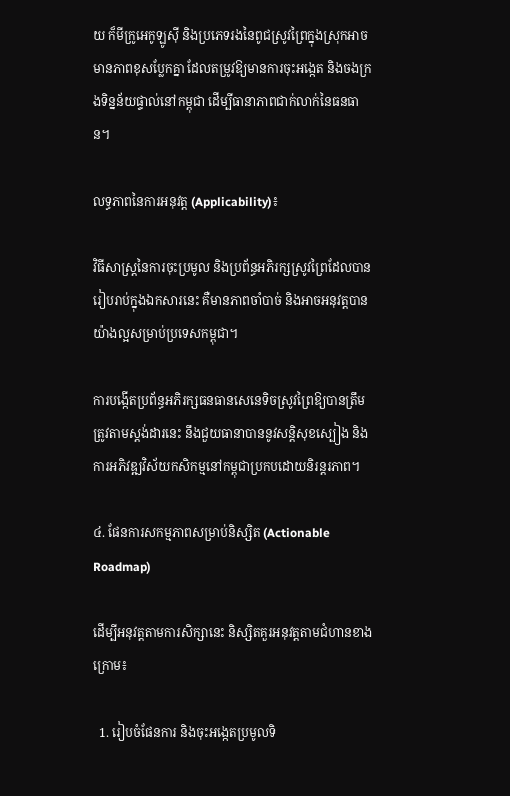យ ក៏មីក្រូអេកូឡូស៊ី និងប្រភេទរងនៃពូជស្រូវព្រៃក្នុងស្រុកអាចមានភាពខុសប្លែកគ្នា ដែលតម្រូវឱ្យមានការចុះអង្កេត និងចងក្រងទិន្នន័យផ្ទាល់នៅកម្ពុជា ដើម្បីធានាភាពជាក់លាក់នៃធនធាន។

លទ្ធភាពនៃការអនុវត្ត (Applicability)៖

វិធីសាស្ត្រនៃការចុះប្រមូល និងប្រព័ន្ធអភិរក្សស្រូវព្រៃដែលបានរៀបរាប់ក្នុងឯកសារនេះ គឺមានភាពចាំបាច់ និងអាចអនុវត្តបានយ៉ាងល្អសម្រាប់ប្រទេសកម្ពុជា។

ការបង្កើតប្រព័ន្ធអភិរក្សធនធានសេនេទិចស្រូវព្រៃឱ្យបានត្រឹមត្រូវតាមស្តង់ដារនេះ នឹងជួយធានាបាននូវសន្តិសុខស្បៀង និងការអភិវឌ្ឍវិស័យកសិកម្មនៅកម្ពុជាប្រកបដោយនិរន្តរភាព។

៤. ផែនការសកម្មភាពសម្រាប់និស្សិត (Actionable Roadmap)

ដើម្បីអនុវត្តតាមការសិក្សានេះ និស្សិតគួរអនុវត្តតាមជំហានខាងក្រោម៖

  1. រៀបចំផែនការ និងចុះអង្កេតប្រមូលទិ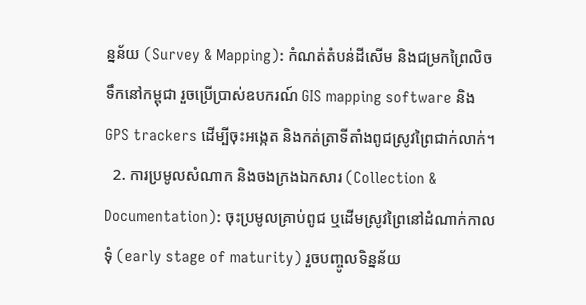ន្នន័យ (Survey & Mapping): កំណត់តំបន់ដីសើម និងជម្រកព្រៃលិចទឹកនៅកម្ពុជា រួចប្រើប្រាស់ឧបករណ៍ GIS mapping software និង GPS trackers ដើម្បីចុះអង្កេត និងកត់ត្រាទីតាំងពូជស្រូវព្រៃជាក់លាក់។
  2. ការប្រមូលសំណាក និងចងក្រងឯកសារ (Collection & Documentation): ចុះប្រមូលគ្រាប់ពូជ ឬដើមស្រូវព្រៃនៅដំណាក់កាលទុំ (early stage of maturity) រួចបញ្ចូលទិន្នន័យ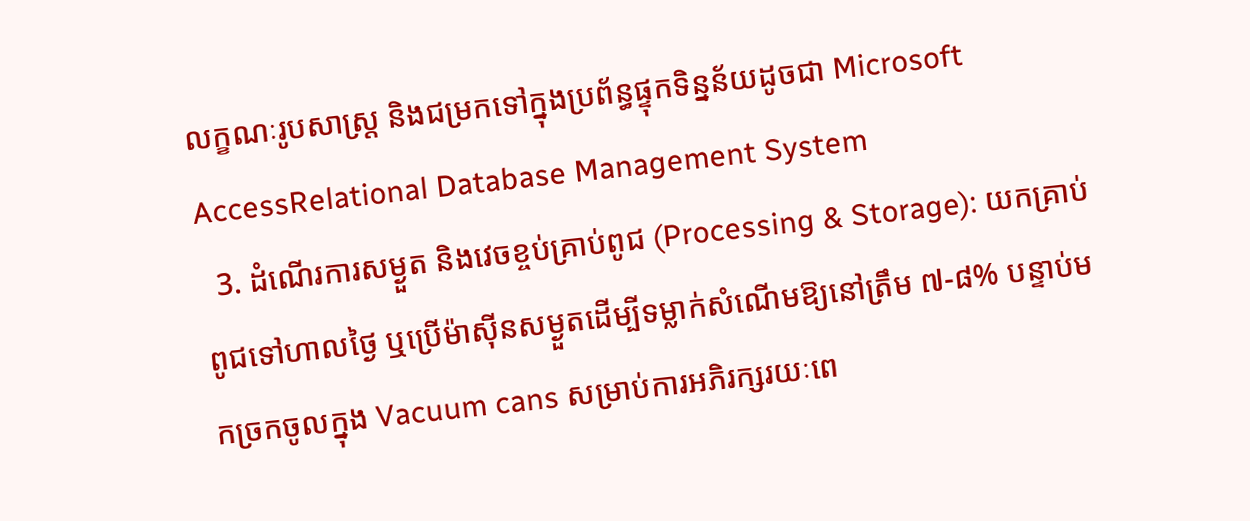លក្ខណៈរូបសាស្ត្រ និងជម្រកទៅក្នុងប្រព័ន្ធផ្ទុកទិន្នន័យដូចជា Microsoft AccessRelational Database Management System
  3. ដំណើរការសម្ងួត និងវេចខ្ចប់គ្រាប់ពូជ (Processing & Storage): យកគ្រាប់ពូជទៅហាលថ្ងៃ ឬប្រើម៉ាស៊ីនសម្ងួតដើម្បីទម្លាក់សំណើមឱ្យនៅត្រឹម ៧-៨% បន្ទាប់មកច្រកចូលក្នុង Vacuum cans សម្រាប់ការអភិរក្សរយៈពេ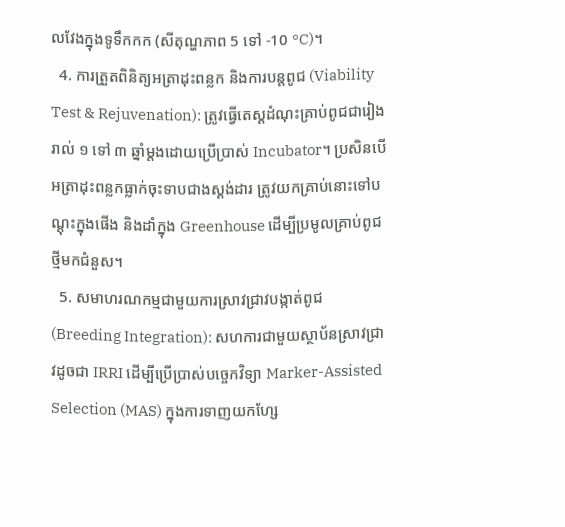លវែងក្នុងទូទឹកកក (សីតុណ្ហភាព 5 ទៅ -10 °C)។
  4. ការត្រួតពិនិត្យអត្រាដុះពន្លក និងការបន្តពូជ (Viability Test & Rejuvenation): ត្រូវធ្វើតេស្តដំណុះគ្រាប់ពូជជារៀងរាល់ ១ ទៅ ៣ ឆ្នាំម្តងដោយប្រើប្រាស់ Incubator។ ប្រសិនបើអត្រាដុះពន្លកធ្លាក់ចុះទាបជាងស្តង់ដារ ត្រូវយកគ្រាប់នោះទៅបណ្តុះក្នុងផើង និងដាំក្នុង Greenhouse ដើម្បីប្រមូលគ្រាប់ពូជថ្មីមកជំនួស។
  5. សមាហរណកម្មជាមួយការស្រាវជ្រាវបង្កាត់ពូជ (Breeding Integration): សហការជាមួយស្ថាប័នស្រាវជ្រាវដូចជា IRRI ដើម្បីប្រើប្រាស់បច្ចេកវិទ្យា Marker-Assisted Selection (MAS) ក្នុងការទាញយកហ្សែ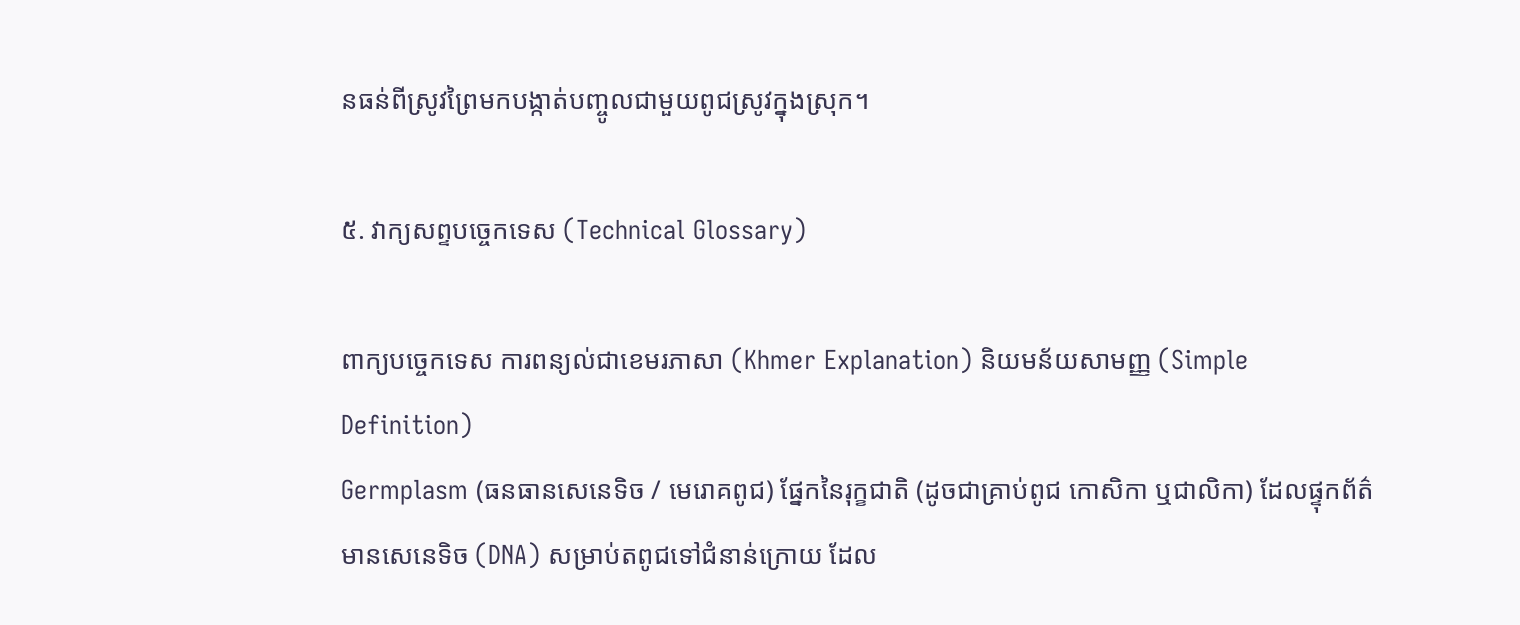នធន់ពីស្រូវព្រៃមកបង្កាត់បញ្ចូលជាមួយពូជស្រូវក្នុងស្រុក។

៥. វាក្យសព្ទបច្ចេកទេស (Technical Glossary)

ពាក្យបច្ចេកទេស ការពន្យល់ជាខេមរភាសា (Khmer Explanation) និយមន័យសាមញ្ញ (Simple Definition)
Germplasm (ធនធានសេនេទិច / មេរោគពូជ) ផ្នែកនៃរុក្ខជាតិ (ដូចជាគ្រាប់ពូជ កោសិកា ឬជាលិកា) ដែលផ្ទុកព័ត៌មានសេនេទិច (DNA) សម្រាប់តពូជទៅជំនាន់ក្រោយ ដែល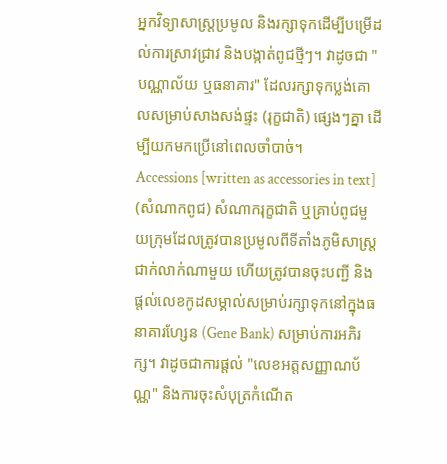អ្នកវិទ្យាសាស្ត្រប្រមូល និងរក្សាទុកដើម្បីបម្រើដល់ការស្រាវជ្រាវ និងបង្កាត់ពូជថ្មីៗ។ វាដូចជា "បណ្ណាល័យ ឬធនាគារ" ដែលរក្សាទុកប្លង់គោលសម្រាប់សាងសង់ផ្ទះ (រុក្ខជាតិ) ផ្សេងៗគ្នា ដើម្បីយកមកប្រើនៅពេលចាំបាច់។
Accessions [written as accessories in text] (សំណាកពូជ) សំណាករុក្ខជាតិ ឬគ្រាប់ពូជមួយក្រុមដែលត្រូវបានប្រមូលពីទីតាំងភូមិសាស្ត្រជាក់លាក់ណាមួយ ហើយត្រូវបានចុះបញ្ជី និងផ្តល់លេខកូដសម្គាល់សម្រាប់រក្សាទុកនៅក្នុងធនាគារហ្សែន (Gene Bank) សម្រាប់ការអភិរក្ស។ វាដូចជាការផ្តល់ "លេខអត្តសញ្ញាណប័ណ្ណ" និងការចុះសំបុត្រកំណើត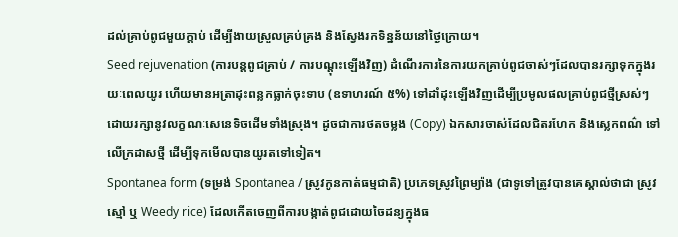ដល់គ្រាប់ពូជមួយក្តាប់ ដើម្បីងាយស្រួលគ្រប់គ្រង និងស្វែងរកទិន្នន័យនៅថ្ងៃក្រោយ។
Seed rejuvenation (ការបន្តពូជគ្រាប់ / ការបណ្តុះឡើងវិញ) ដំណើរការនៃការយកគ្រាប់ពូជចាស់ៗដែលបានរក្សាទុកក្នុងរយៈពេលយូរ ហើយមានអត្រាដុះពន្លកធ្លាក់ចុះទាប (ឧទាហរណ៍ ៥%) ទៅដាំដុះឡើងវិញដើម្បីប្រមូលផលគ្រាប់ពូជថ្មីស្រស់ៗ ដោយរក្សានូវលក្ខណៈសេនេទិចដើមទាំងស្រុង។ ដូចជាការថតចម្លង (Copy) ឯកសារចាស់ដែលជិតរហែក និងស្លេកពណ៌ ទៅលើក្រដាសថ្មី ដើម្បីទុកមើលបានយូរតទៅទៀត។
Spontanea form (ទម្រង់ Spontanea / ស្រូវកូនកាត់ធម្មជាតិ) ប្រភេទស្រូវព្រៃម្យ៉ាង (ជាទូទៅត្រូវបានគេស្គាល់ថាជា ស្រូវស្មៅ ឬ Weedy rice) ដែលកើតចេញពីការបង្កាត់ពូជដោយចៃដន្យក្នុងធ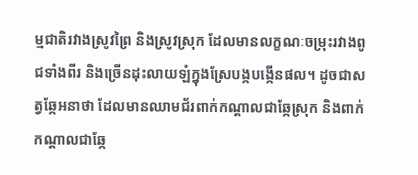ម្មជាតិរវាងស្រូវព្រៃ និងស្រូវស្រុក ដែលមានលក្ខណៈចម្រុះរវាងពូជទាំងពីរ និងច្រើនដុះលាយឡំក្នុងស្រែបង្កបង្កើនផល។ ដូចជាសត្វឆ្កែអនាថា ដែលមានឈាមជ័រពាក់កណ្តាលជាឆ្កែស្រុក និងពាក់កណ្តាលជាឆ្កែ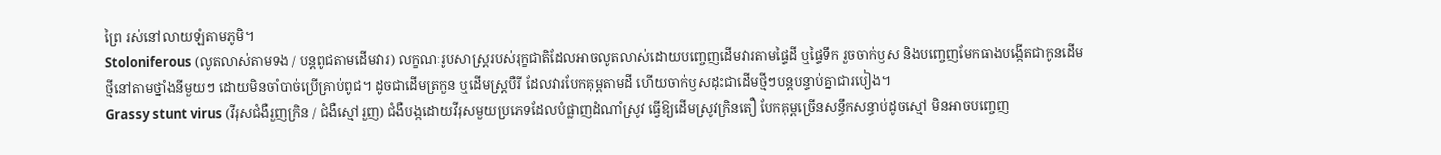ព្រៃ រស់នៅលាយឡំតាមភូមិ។
Stoloniferous (លូតលាស់តាមទង / បន្តពូជតាមដើមវារ) លក្ខណៈរូបសាស្ត្ររបស់រុក្ខជាតិដែលអាចលូតលាស់ដោយបញ្ចេញដើមវារតាមផ្ទៃដី ឬផ្ទៃទឹក រួចចាក់ឫស និងបញ្ចេញមែកធាងបង្កើតជាកូនដើមថ្មីនៅតាមថ្នាំងនីមួយៗ ដោយមិនចាំបាច់ប្រើគ្រាប់ពូជ។ ដូចជាដើមត្រកួន ឬដើមស្ត្របឺរី ដែលវារបែកគុម្ពតាមដី ហើយចាក់ឫសដុះជាដើមថ្មីៗបន្តបន្ទាប់គ្នាជារបៀង។
Grassy stunt virus (វីរុសជំងឺរួញក្រិន / ជំងឺស្មៅរួញ) ជំងឺបង្កដោយវីរុសមួយប្រភេទដែលបំផ្លាញដំណាំស្រូវ ធ្វើឱ្យដើមស្រូវក្រិនតឿ បែកគុម្ពច្រើនសន្ធឹកសន្ធាប់ដូចស្មៅ មិនអាចបញ្ចេញ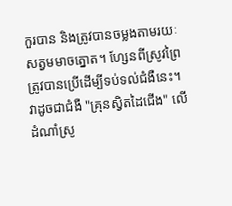កួរបាន និងត្រូវបានចម្លងតាមរយៈសត្វមមាចត្នោត។ ហ្សែនពីស្រូវព្រៃត្រូវបានប្រើដើម្បីទប់ទល់ជំងឺនេះ។ វាដូចជាជំងឺ "គ្រុនស្វិតដៃជើង" លើដំណាំស្រូ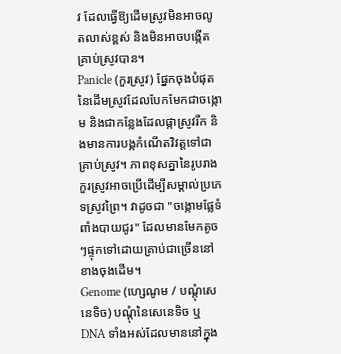វ ដែលធ្វើឱ្យដើមស្រូវមិនអាចលូតលាស់ខ្ពស់ និងមិនអាចបង្កើតគ្រាប់ស្រូវបាន។
Panicle (កួរស្រូវ) ផ្នែកចុងបំផុតនៃដើមស្រូវដែលបែកមែកជាចង្កោម និងជាកន្លែងដែលផ្កាស្រូវរីក និងមានការបង្កកំណើតវិវត្តទៅជាគ្រាប់ស្រូវ។ ភាពខុសគ្នានៃរូបរាងកួរស្រូវអាចប្រើដើម្បីសម្គាល់ប្រភេទស្រូវព្រៃ។ វាដូចជា "ចង្កោមផ្លែទំពាំងបាយជូរ" ដែលមានមែកតូចៗផ្ទុកទៅដោយគ្រាប់ជាច្រើននៅខាងចុងដើម។
Genome (ហ្សេណូម / បណ្តុំសេនេទិច) បណ្តុំនៃសេនេទិច ឬ DNA ទាំងអស់ដែលមាននៅក្នុង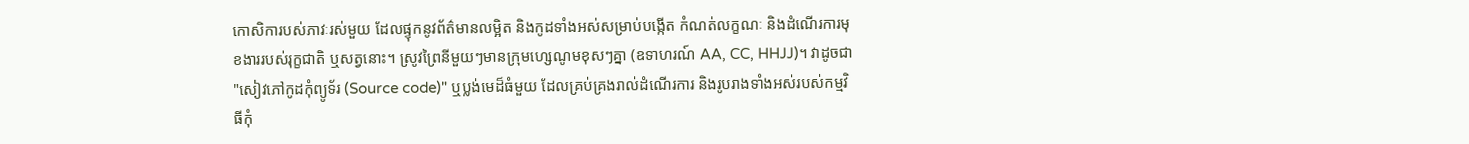កោសិការបស់ភាវៈរស់មួយ ដែលផ្ទុកនូវព័ត៌មានលម្អិត និងកូដទាំងអស់សម្រាប់បង្កើត កំណត់លក្ខណៈ និងដំណើរការមុខងាររបស់រុក្ខជាតិ ឬសត្វនោះ។ ស្រូវព្រៃនីមួយៗមានក្រុមហ្សេណូមខុសៗគ្នា (ឧទាហរណ៍ AA, CC, HHJJ)។ វាដូចជា "សៀវភៅកូដកុំព្យូទ័រ (Source code)" ឬប្លង់មេដ៏ធំមួយ ដែលគ្រប់គ្រងរាល់ដំណើរការ និងរូបរាងទាំងអស់របស់កម្មវិធីកុំ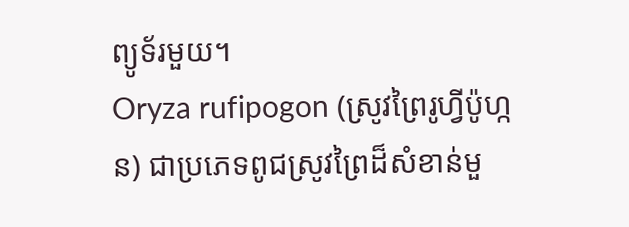ព្យូទ័រមួយ។
Oryza rufipogon (ស្រូវព្រៃរូហ្វីប៉ូហ្កន) ជាប្រភេទពូជស្រូវព្រៃដ៏សំខាន់មួ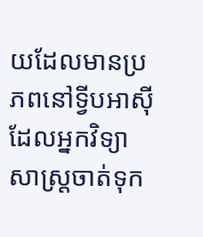យដែលមានប្រភពនៅទ្វីបអាស៊ី ដែលអ្នកវិទ្យាសាស្ត្រចាត់ទុក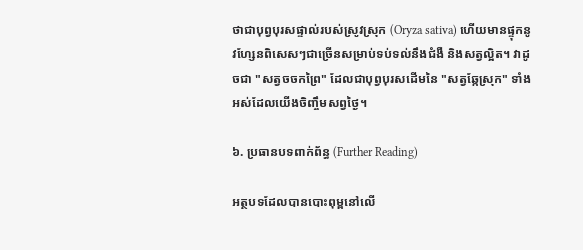ថាជាបុព្វបុរសផ្ទាល់របស់ស្រូវស្រុក (Oryza sativa) ហើយមានផ្ទុកនូវហ្សែនពិសេសៗជាច្រើនសម្រាប់ទប់ទល់នឹងជំងឺ និងសត្វល្អិត។ វាដូចជា "សត្វចចកព្រៃ" ដែលជាបុព្វបុរសដើមនៃ "សត្វឆ្កែស្រុក" ទាំងអស់ដែលយើងចិញ្ចឹមសព្វថ្ងៃ។

៦. ប្រធានបទពាក់ព័ន្ធ (Further Reading)

អត្ថបទដែលបានបោះពុម្ពនៅលើ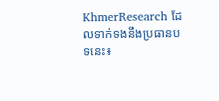KhmerResearch ដែលទាក់ទងនឹងប្រធានបទនេះ៖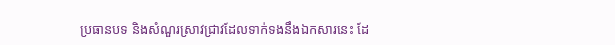ប្រធានបទ និងសំណួរស្រាវជ្រាវដែលទាក់ទងនឹងឯកសារនេះ ដែ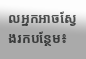លអ្នកអាចស្វែងរកបន្ថែម៖